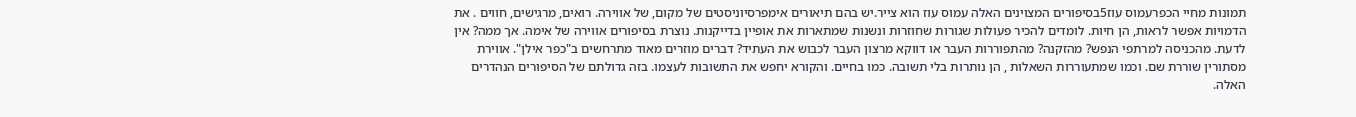תמונות מחיי הכפרעמוס עוז5בסיפורים המצוינים האלה עמוס עוז הוא צייר.יש בהם תיאורים אימפרסיוניסטים של מקום, של אווירה. רואים, מרגישים, חווים . את הדמויות אפשר לראות, הן חיות. לומדים להכיר פעולות שגורות שחוזרות ונשנות שמתארות את אופיין בדייקנות. נוצרת בסיפורים אווירה של אימה. אך ממה? אין לדעת. מהכניסה למרתפי הנפש? מהזקנה? מהתפוררות העבר או דווקא מרצון העבר לכבוש את העתיד? דברים מוזרים מאוד מתרחשים ב"כפר אילן". אווירת מסתורין שוררת שם. וכמו שמתעוררות השאלות , הן נותרות בלי תשובה. כמו בחיים. והקורא יחפש את התשובות לעצמו. בזה גדולתם של הסיפורים הנהדרים האלה.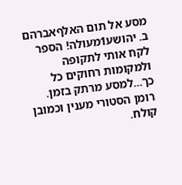מסע אל תום האלףאברהם ב. יהושע1מעולה! הספר לקח אותי לתקופה ולמקומות רחוקים כל כך...למסע מרתק בזמן. רומן הסטורי מענין וכמובן קולח.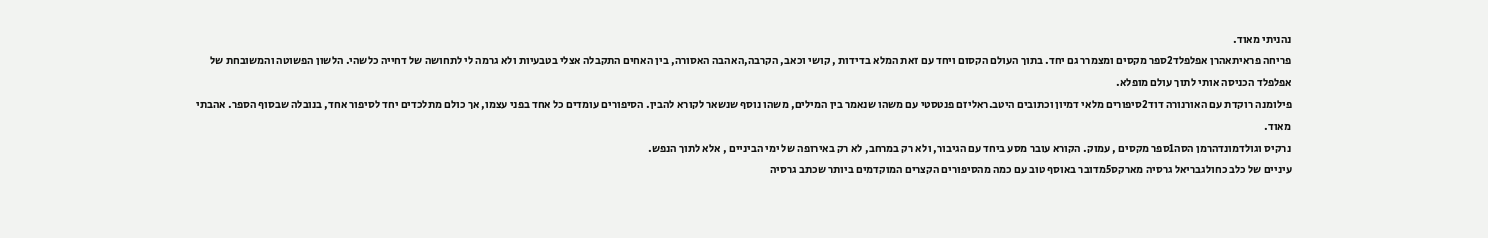נהניתי מאוד.
פריחה פראיתאהרן אפלפלד2ספר מקסים ומצמרר גם יחד. בתוך העולם הקסום ויחד עם זאת המלא בדידות , קושי וכאב, הקרבה,האהבה האסורה, בין האחים התקבלה אצלי בטבעיות ולא גרמה לי לתחושה של דחייה כלשהי. הלשון הפשוטה והמשובחת של אפלפלד הכניסה אותי לתוך עולם מופלא.
פילומנה רוקדת עם האורנורה דוד2סיפורים מלאי דמיון וכתובים היטב.ראליזם פנטסטי עם משהו שנאמר בין המילים, משהו נוסף שנשאר לקורא להבין. הסיפורים עומדים כל אחד בפני עצמו, אך כולם מתלכדים יחד לסיפור אחד, בנובלה שבסוף הספר. אהבתי מאוד.
נרקיס וגולדמונדהרמן הסה1ספר מקסים , עמוק. הקורא עובר מסע ביחד עם הגיבור, ולא רק במרחב, לא רק באירופה של ימי הביניים , אלא לתוך הנפש.
עיניים של כלב כחולגבריאל גרסיה מארקס5מדובר באוסף טוב עם כמה מהסיפורים הקצרים המוקדמים ביותר שכתב גרסיה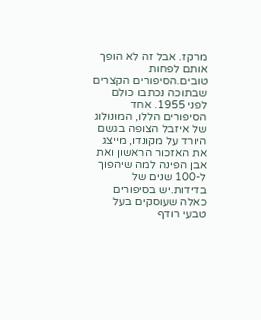מרקז. אבל זה לא הופך אותם לפחות טובים.הסיפורים הקצרים שבתוכה נכתבו כולם לפני 1955. אחד הסיפורים הללו, המונולוג של איזבל הצופה בגשם היורד על מקונדו, מייצג את האזכור הראשון ואת אבן הפינה למה שיהפוך ל-100 שנים של בדידות.יש בסיפורים כאלה שעוסקים בעל טבעי רודף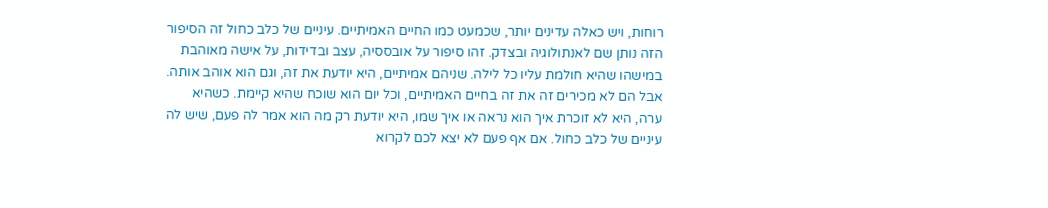רוחות, ויש כאלה עדינים יותר, שכמעט כמו החיים האמיתיים. עיניים של כלב כחול זה הסיפור הזה נותן שם לאנתולוגיה ובצדק. זהו סיפור על אובססיה, עצב ובדידות, על אישה מאוהבת במישהו שהיא חולמת עליו כל לילה. שניהם אמיתיים, היא יודעת את זה, וגם הוא אוהב אותה. אבל הם לא מכירים זה את זה בחיים האמיתיים, וכל יום הוא שוכח שהיא קיימת. כשהיא ערה, היא לא זוכרת איך הוא נראה או איך שמו, היא יודעת רק מה הוא אמר לה פעם, שיש לה עיניים של כלב כחול. אם אף פעם לא יצא לכם לקרוא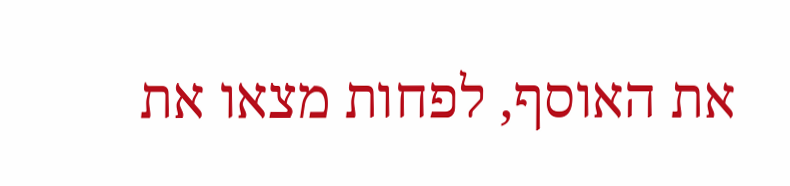את האוסף, לפחות מצאו את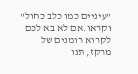"עיניים כמו כלב כחול" וקראו.אם לא בא לכם לקרוא רומנים של מרקז, תנו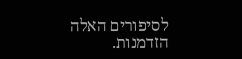לסיפורים האלה הזדמנות.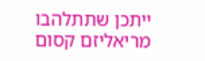ייתכן שתתלהבו מריאליזם קסום